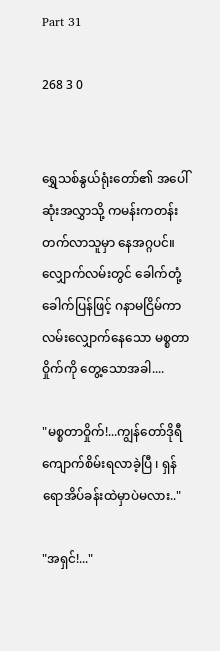Part 31

268 3 0


ရွှေသစ်နွယ်ရုံးတော်၏ အပေါ်ဆုံးအလွှာသို့ ကမန်းကတန်း တက်လာသူမှာ နေအဂ္ဂပင်။လျှောက်လမ်းတွင် ခေါက်တုံ့ခေါက်ပြန်ဖြင့် ဂနာမငြိမ်ကာ လမ်းလျှောက်နေသော မစ္စတာဝှိုက်ကို တွေ့သောအခါ....

"မစ္စတာဝှိုက်!...ကျွန်တော်ဒိုရီကျောက်စိမ်းရလာခဲ့ပြီ ၊ ရှန်ရောအိပ်ခန်းထဲမှာပဲမလား.."

"အရှင်!..."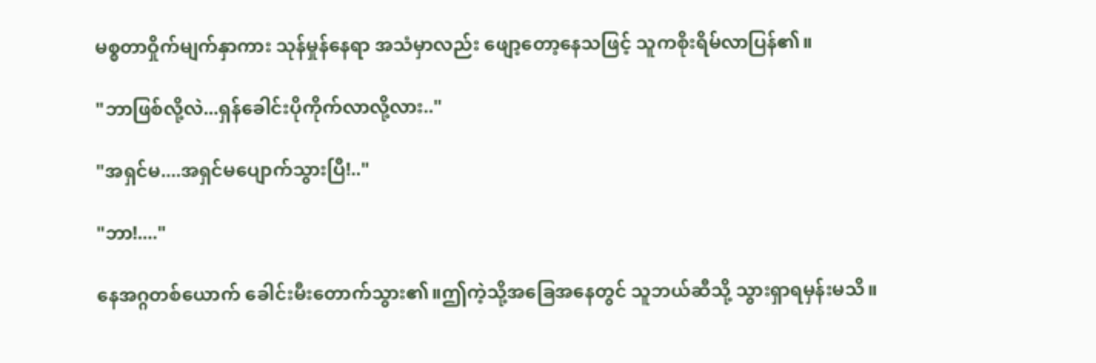မစ္စတာဝှိုက်မျက်နှာကား သုန်မှုန်နေရာ အသံမှာလည်း ဖျော့တော့နေသဖြင့် သူကစိုးရိမ်လာပြန်၏။

"ဘာဖြစ်လို့လဲ...ရှန်ခေါင်းပိုကိုက်လာလို့လား.."

"အရှင်မ....အရှင်မပျောက်သွားပြီ!.."

"ဘာ!...."

နေအဂ္ဂတစ်ယောက် ခေါင်းမီးတောက်သွား၏။ဤကဲ့သို့အခြေအနေတွင် သူဘယ်ဆီသို့ သွားရှာရမှန်းမသိ။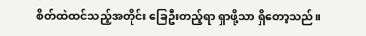စိတ်ထဲထင်သည့်အတိုင်း ခြေဦးတည့်ရာ ရှာဖို့သာ ရှိတော့သည်။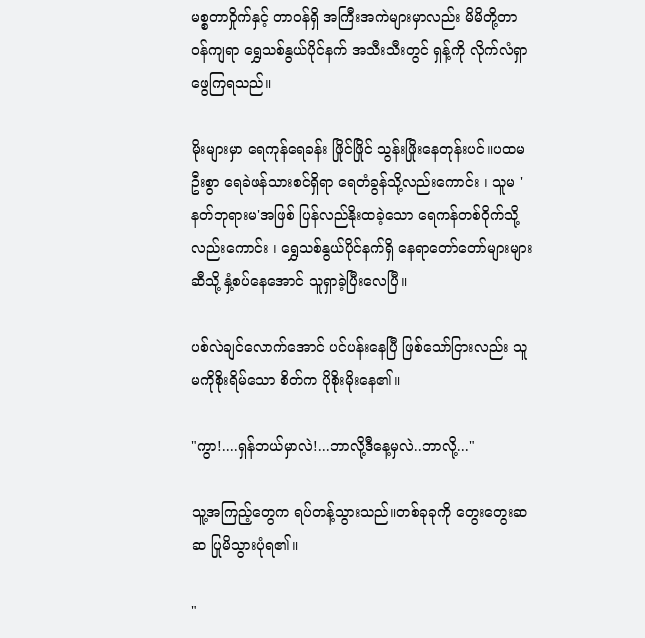မစ္စတာဝှိုက်နှင့် တာဝန်ရှိ အကြီးအကဲများမှာလည်း မိမိတို့တာဝန်ကျရာ ရွှေသစ်နွယ်ပိုင်နက် အသီးသီးတွင် ရှန့်ကို လိုက်လံရှာဖွေကြရသည်။

မိုးများမှာ ရေကုန်ရေခန်း ဖြိုင်ဖြိုင် သွန်းဖြိုးနေတုန်းပင်။ပထမဦးစွာ ရေခဲဖန်သားစင်ရှိရာ ရေတံခွန်သို့လည်းကောင်း ၊ သူမ 'နတ်ဘုရားမ'အဖြစ် ပြန်လည်နိုးထခဲ့သော ရေကန်တစ်ဝိုက်သို့ လည်းကောင်း ၊ ရွှေသစ်နွယ်ပိုင်နက်ရှိ နေရာတော်တော်များများဆီသို့ နှံ့စပ်နေအောင် သူရှာခဲ့ပြီးလေပြီ။

ပစ်လဲချင်လောက်အောင် ပင်ပန်းနေပြီ ဖြစ်သော်ငြားလည်း သူမကိုစိုးရိမ်သော စိတ်က ပိုစိုးမိုးနေ၏။

"ကွာ!....ရှန်ဘယ်မှာလဲ!...ဘာလို့ဒီနေ့မှလဲ..ဘာလို့..."

သူ့အကြည့်တွေက ရပ်တန့်သွားသည်။တစ်ခုခုကို တွေးတွေးဆဆ ပြုမိသွားပုံရ၏။

"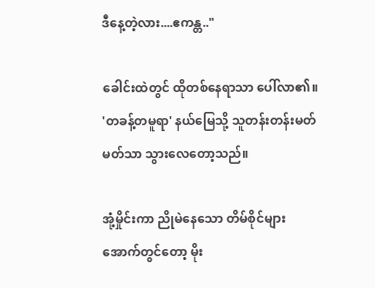ဒီနေ့တဲ့လား....ဧကန္တ.."

ခေါင်းထဲတွင် ထိုတစ်နေရာသာ ပေါ်လာ၏။ 'တခန့်တမူရာ' နယ်မြေသို့ သူတန်းတန်းမတ်မတ်သာ သွားလေတော့သည်။

အုံ့မှိုင်းကာ ညိုမဲနေသော တိမ်စိုင်များအောက်တွင်တော့ မိုး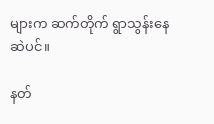များက ဆက်တိုက် ရွာသွန်းနေဆဲပင်။

နတ်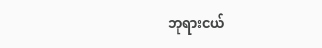ဘုရားငယ်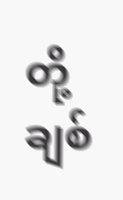တို့ချစ်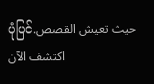ပုံပြင်حيث تعيش القصص. اكتشف الآن